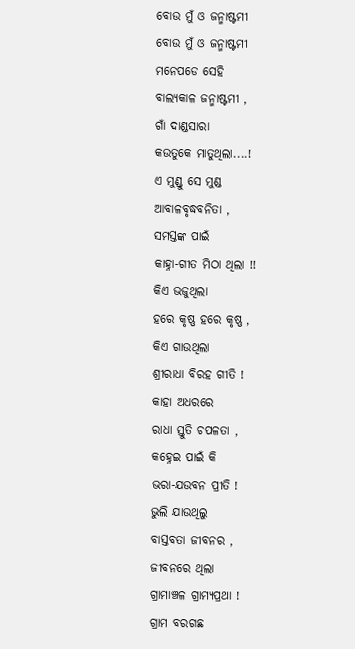ବୋଉ ମୁଁ ଓ ଜନ୍ମାଷ୍ଟମୀ
ବୋଉ ମୁଁ ଓ ଜନ୍ମାଷ୍ଟମୀ
ମନେପଡେ ସେହି
ବାଲ୍ୟକାଳ ଜନ୍ମାଷ୍ଟମୀ ,
ଗାଁ ଦାଣ୍ଡସାରା
କଉତୁକେ ମାତୁଥିଲା....!
ଏ ମୁଣ୍ଡୁ ସେ ମୁଣ୍ଡ
ଆବାଳବୃଦ୍ଧବନିତା ,
ସମସ୍ତଙ୍କ ପାଇଁ
କାହ୍ନା-ଗୀତ ମିଠା ଥିଲା !!
କିଏ ଭଜୁଥିଲା
ହରେ କୃଷ୍ଣ ହରେ କୃଷ୍ଣ ,
କିଏ ଗାଉଥିଲା
ଶ୍ରୀରାଧା ବିରହ ଗୀତି !
କାହା ଅଧରରେ
ରାଧା ସ୍ତୁତି ଚପଳତା ,
କହ୍ନେଇ ପାଇଁ କି
ଭରା-ଯଉବନ ପ୍ରୀତି !
ଭୁଲି ଯାଉଥିଲୁ
ବାସ୍ତବତା ଜୀବନର ,
ଜୀବନରେ ଥିଲା
ଗ୍ରାମାଞ୍ଚଳ ଗ୍ରାମ୍ୟପ୍ରଥା !
ଗ୍ରାମ ବରଗଛ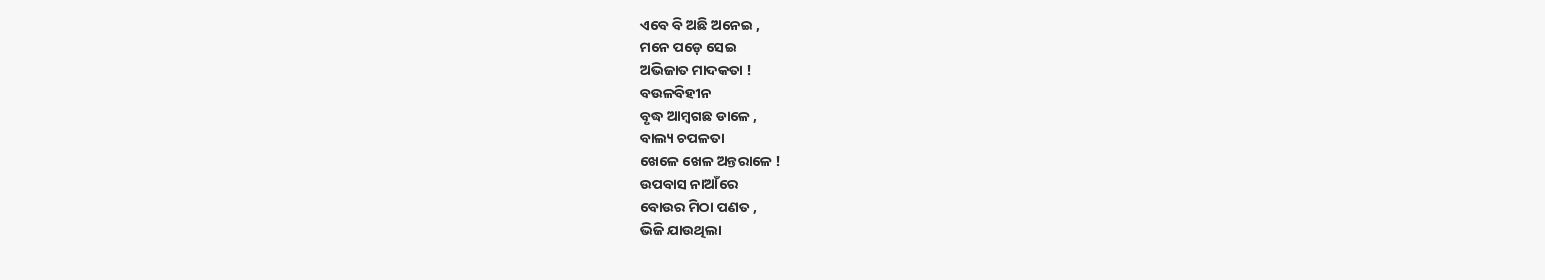ଏବେ ବି ଅଛି ଅନେଇ ,
ମନେ ପଡ଼େ ସେଇ
ଅଭିଜାତ ମାଦକତା !
ବଉଳବିହୀନ
ବୃଦ୍ଧ ଆମ୍ବଗଛ ଡାଳେ ,
ବାଲ୍ୟ ଚପଳତା
ଖେଳେ ଖେଳ ଅନ୍ତରାଳେ !
ଉପବାସ ନାଆଁରେ
ବୋଉର ମିଠା ପଣତ ,
ଭିଜି ଯାଉଥିଲା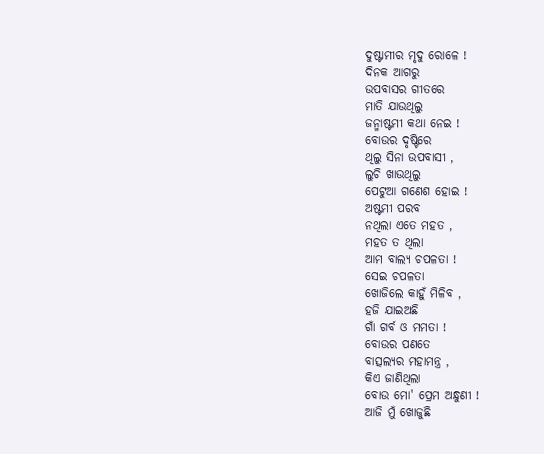ଦୁଷ୍ଟାମୀର ମୃଦୁ ରୋଳେ !
ଦିନକ ଆଗରୁ
ଉପବାସର ଗୀତରେ
ମାତି ଯାଉଥିଲୁ
ଜନ୍ମାଷ୍ଟମୀ କଥା ନେଇ !
ବୋଉର ଦୃଷ୍ଟିରେ
ଥିଲୁ ସିନା ଉପବାସୀ ,
ଲୁଚି ଖାଉଥିଲୁ
ପେଟୁଆ ଗଣେଶ ହୋଇ !
ଅଷ୍ଟମୀ ପରବ
ନଥିଲା ଏତେ ମହତ ,
ମହତ ତ ଥିଲା
ଆମ ବାଲ୍ୟ ଚପଳତା !
ସେଇ ଚପଳତା
ଖୋଜିଲେ କାହୁଁ ମିଳିବ ,
ହଜି ଯାଇଅଛି
ଗାଁ ଗର୍ବ ଓ ମମତା !
ବୋଉର ପଣତେ
ବାତ୍ସଲ୍ୟର ମହାମନ୍ତ୍ର ,
କିଏ ଜାଣିଥିଲା
ବୋଉ ମୋ' ପ୍ରେମ ଅନ୍ଧୁଣୀ !
ଆଜି ମୁଁ ଖୋଜୁଛି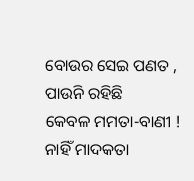ବୋଉର ସେଇ ପଣତ ,
ପାଉନି ରହିଛି
କେବଳ ମମତା-ବାଣୀ !
ନାହିଁ ମାଦକତା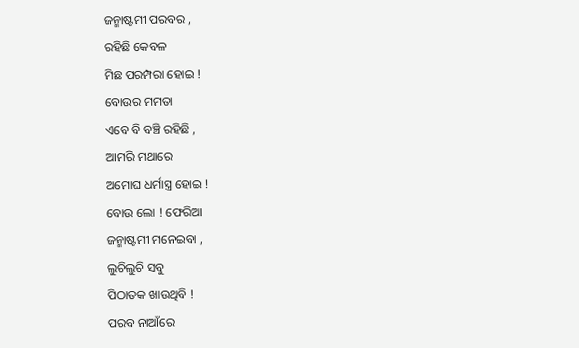ଜନ୍ମାଷ୍ଟମୀ ପରବର ,
ରହିଛି କେବଳ
ମିଛ ପରମ୍ପରା ହୋଇ !
ବୋଉର ମମତା
ଏବେ ବି ବଞ୍ଚି ରହିଛି ,
ଆମରି ମଥାରେ
ଅମୋଘ ଧର୍ମାସ୍ତ୍ର ହୋଇ !
ବୋଉ ଲୋ ! ଫେରିଆ
ଜନ୍ମାଷ୍ଟମୀ ମନେଇବା ,
ଲୁଚିଲୁଚି ସବୁ
ପିଠାତକ ଖାଉଥିବି !
ପରବ ନାଆଁରେ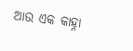ଆଉ ଏକ କାହ୍ନା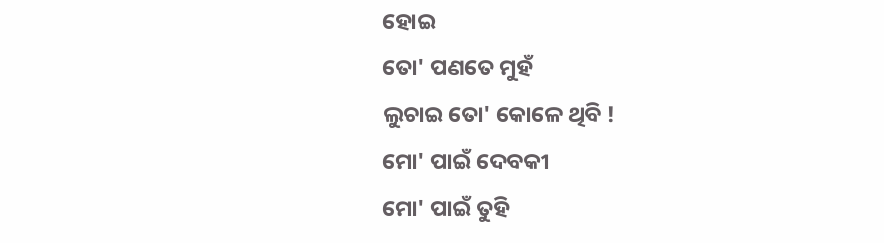ହୋଇ
ତୋ' ପଣତେ ମୁହଁ
ଲୁଚାଇ ତୋ' କୋଳେ ଥିବି !
ମୋ' ପାଇଁ ଦେବକୀ
ମୋ' ପାଇଁ ତୁହି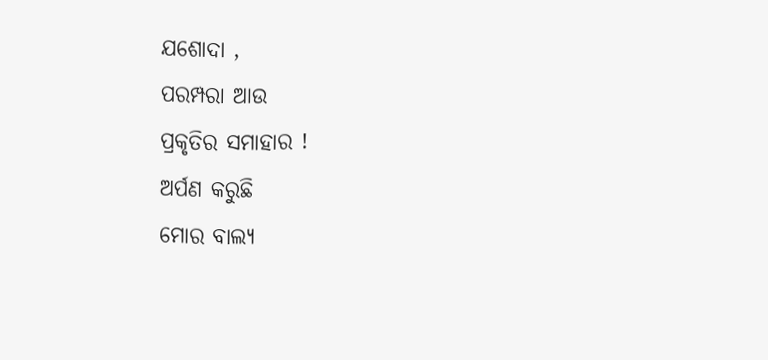ଯଶୋଦା ,
ପରମ୍ପରା ଆଉ
ପ୍ରକୃତିର ସମାହାର !
ଅର୍ପଣ କରୁଛି
ମୋର ବାଲ୍ୟ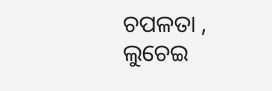ଚପଳତା ,
ଲୁଚେଇ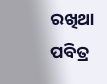ରଖିଥା
ପବିତ୍ର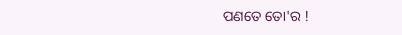ପଣତେ ତୋ'ର !